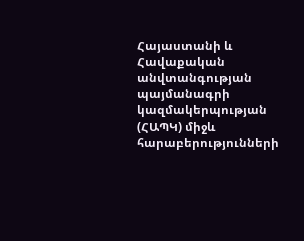Հայաստանի և Հավաքական անվտանգության պայմանագրի կազմակերպության (ՀԱՊԿ) միջև հարաբերությունների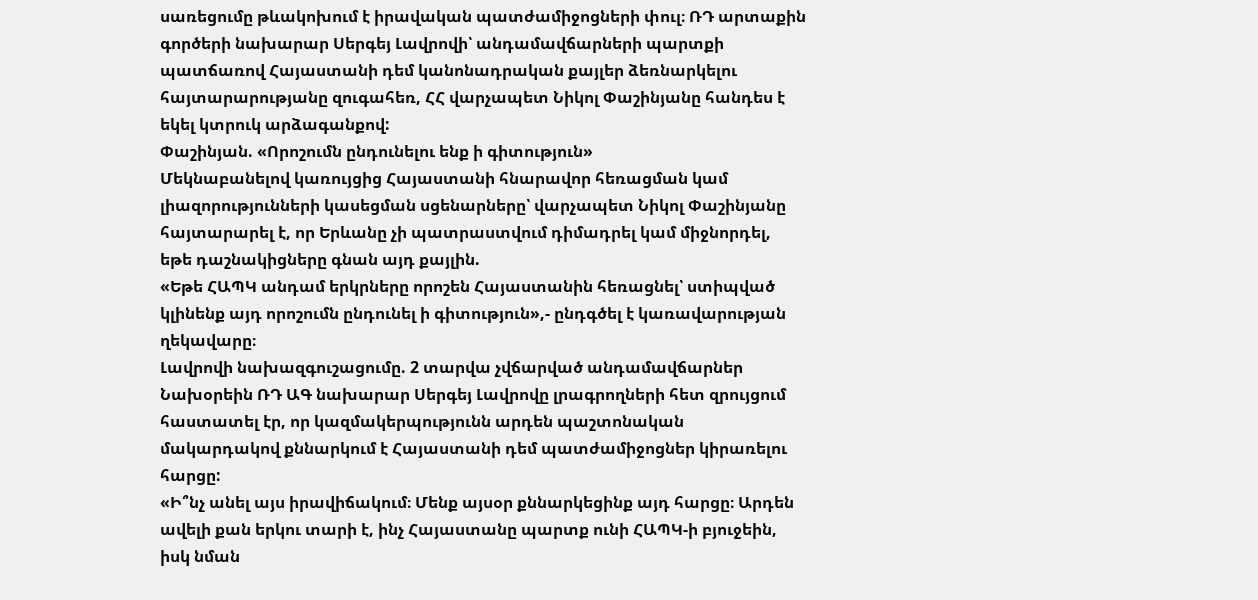սառեցումը թևակոխում է իրավական պատժամիջոցների փուլ։ ՌԴ արտաքին գործերի նախարար Սերգեյ Լավրովի՝ անդամավճարների պարտքի պատճառով Հայաստանի դեմ կանոնադրական քայլեր ձեռնարկելու հայտարարությանը զուգահեռ, ՀՀ վարչապետ Նիկոլ Փաշինյանը հանդես է եկել կտրուկ արձագանքով:
Փաշինյան. «Որոշումն ընդունելու ենք ի գիտություն»
Մեկնաբանելով կառույցից Հայաստանի հնարավոր հեռացման կամ լիազորությունների կասեցման սցենարները՝ վարչապետ Նիկոլ Փաշինյանը հայտարարել է, որ Երևանը չի պատրաստվում դիմադրել կամ միջնորդել, եթե դաշնակիցները գնան այդ քայլին.
«Եթե ՀԱՊԿ անդամ երկրները որոշեն Հայաստանին հեռացնել՝ ստիպված կլինենք այդ որոշումն ընդունել ի գիտություն»,- ընդգծել է կառավարության ղեկավարը։
Լավրովի նախազգուշացումը. 2 տարվա չվճարված անդամավճարներ
Նախօրեին ՌԴ ԱԳ նախարար Սերգեյ Լավրովը լրագրողների հետ զրույցում հաստատել էր, որ կազմակերպությունն արդեն պաշտոնական մակարդակով քննարկում է Հայաստանի դեմ պատժամիջոցներ կիրառելու հարցը:
«Ի՞նչ անել այս իրավիճակում։ Մենք այսօր քննարկեցինք այդ հարցը։ Արդեն ավելի քան երկու տարի է, ինչ Հայաստանը պարտք ունի ՀԱՊԿ-ի բյուջեին, իսկ նման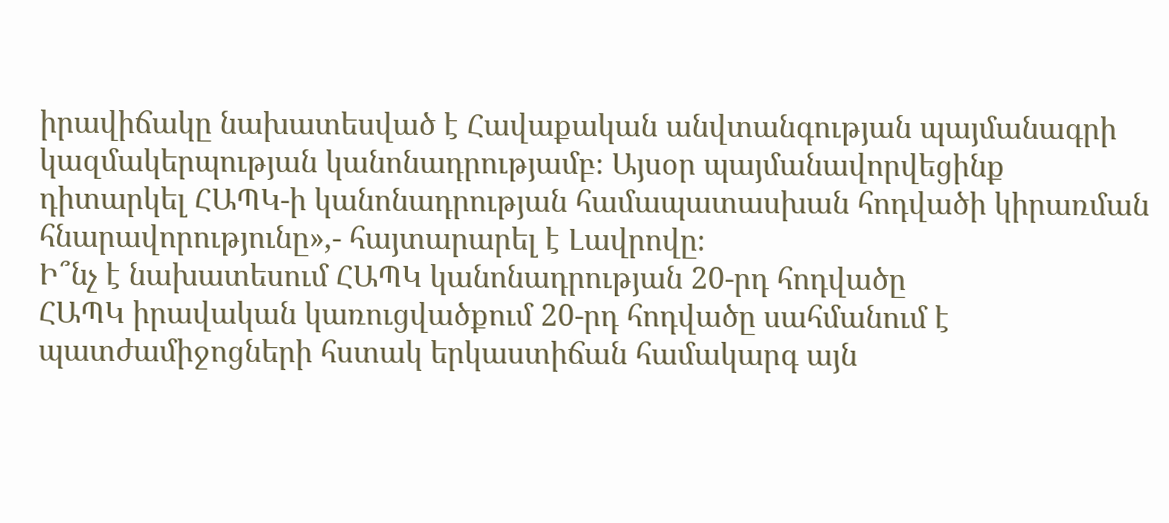իրավիճակը նախատեսված է Հավաքական անվտանգության պայմանագրի կազմակերպության կանոնադրությամբ։ Այսօր պայմանավորվեցինք դիտարկել ՀԱՊԿ-ի կանոնադրության համապատասխան հոդվածի կիրառման հնարավորությունը»,- հայտարարել է Լավրովը։
Ի՞նչ է նախատեսում ՀԱՊԿ կանոնադրության 20-րդ հոդվածը
ՀԱՊԿ իրավական կառուցվածքում 20-րդ հոդվածը սահմանում է պատժամիջոցների հստակ երկաստիճան համակարգ այն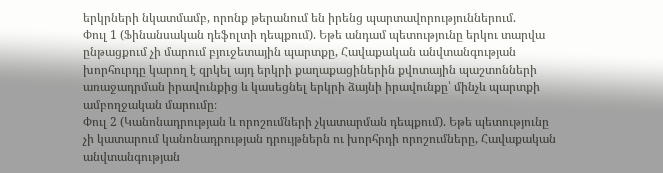երկրների նկատմամբ, որոնք թերանում են իրենց պարտավորություններում.
Փուլ 1 (Ֆինանսական դեֆոլտի դեպքում). Եթե անդամ պետությունը երկու տարվա ընթացքում չի մարում բյուջետային պարտքը, Հավաքական անվտանգության խորհուրդը կարող է զրկել այդ երկրի քաղաքացիներին քվոտային պաշտոնների առաջադրման իրավունքից և կասեցնել երկրի ձայնի իրավունքը՝ մինչև պարտքի ամբողջական մարումը։
Փուլ 2 (Կանոնադրության և որոշումների չկատարման դեպքում). Եթե պետությունը չի կատարում կանոնադրության դրույթներն ու խորհրդի որոշումները, Հավաքական անվտանգության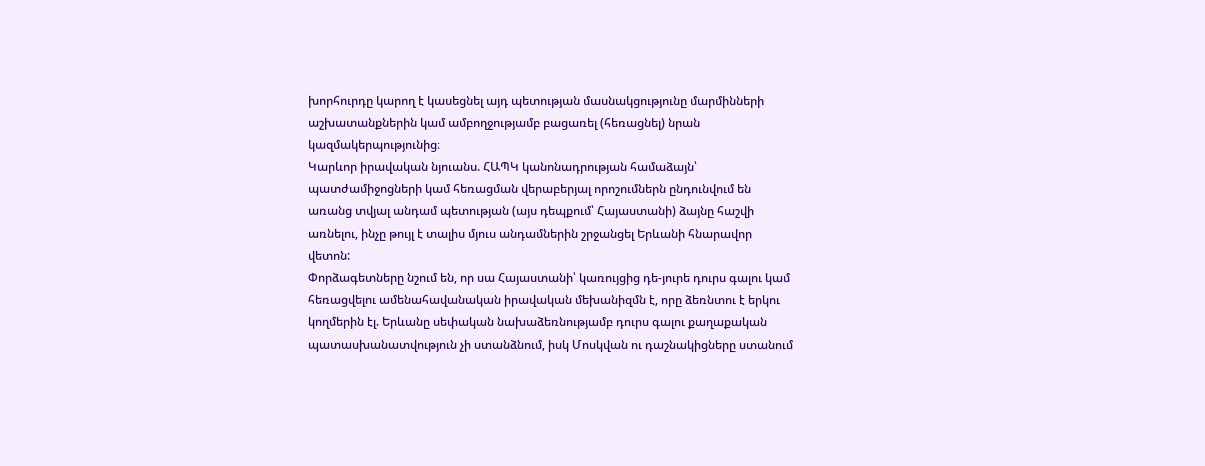խորհուրդը կարող է կասեցնել այդ պետության մասնակցությունը մարմինների աշխատանքներին կամ ամբողջությամբ բացառել (հեռացնել) նրան կազմակերպությունից։
Կարևոր իրավական նյուանս. ՀԱՊԿ կանոնադրության համաձայն՝ պատժամիջոցների կամ հեռացման վերաբերյալ որոշումներն ընդունվում են առանց տվյալ անդամ պետության (այս դեպքում՝ Հայաստանի) ձայնը հաշվի առնելու, ինչը թույլ է տալիս մյուս անդամներին շրջանցել Երևանի հնարավոր վետոն:
Փորձագետները նշում են, որ սա Հայաստանի՝ կառույցից դե-յուրե դուրս գալու կամ հեռացվելու ամենահավանական իրավական մեխանիզմն է, որը ձեռնտու է երկու կողմերին էլ. Երևանը սեփական նախաձեռնությամբ դուրս գալու քաղաքական պատասխանատվություն չի ստանձնում, իսկ Մոսկվան ու դաշնակիցները ստանում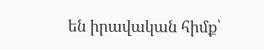են իրավական հիմք՝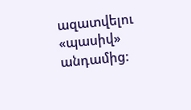ազատվելու «պասիվ» անդամից: